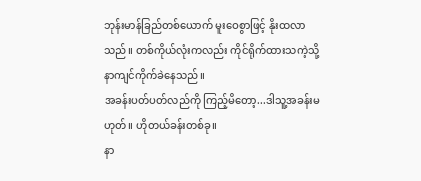ဘုန်းမာန်ခြည်တစ်ယောက် မူးဝေစွာဖြင့် နိုးထလာသည်။ တစ်ကိုယ်လုံးကလည်း ကိုင်ရိုက်ထားသကဲ့သို့ နာကျင်ကိုက်ခဲနေသည်။
အခန်းပတ်ပတ်လည်ကို ကြည့်မိတော့...ဒါသူ့အခန်းမဟုတ်။ ဟိုတယ်ခန်းတစ်ခု။
နာ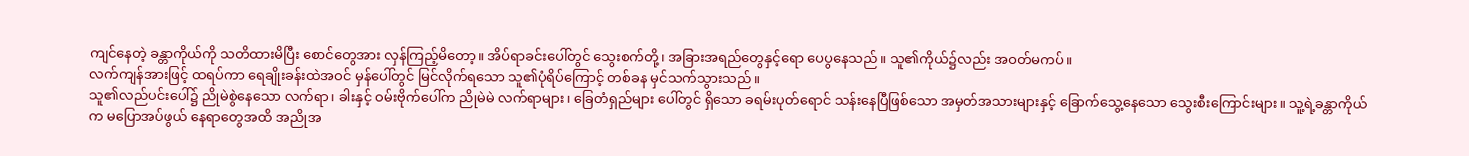ကျင်နေတဲ့ ခန္တာကိုယ်ကို သတိထားမိပြီး စောင်တွေအား လှန်ကြည့်မိတော့။ အိပ်ရာခင်းပေါ်တွင် သွေးစက်တို့၊ အခြားအရည်တွေနှင့်ရော ပေပွနေသည်။ သူ၏ကိုယ်၌လည်း အဝတ်မကပ်။
လက်ကျန်အားဖြင့် ထရပ်ကာ ရေချိုးခန်းထဲအဝင် မှန်ပေါ်တွင် မြင်လိုက်ရသော သူ၏ပုံရိပ်ကြောင့် တစ်ခန မှင်သက်သွားသည်။
သူ၏လည်ပင်းပေါ်၌ ညိုမဲစွဲနေသော လက်ရာ၊ ခါးနှင့် ဝမ်းဗိုက်ပေါ်က ညိုမဲမဲ လက်ရာများ၊ ခြေတံရှည်များ ပေါ်တွင် ရှိသော ခရမ်းပုတ်ရောင် သန်းနေပြီဖြစ်သော အမှတ်အသားများနှင့် ခြောက်သွေ့နေသော သွေးစီးကြောင်းများ။ သူ့ရဲ့ခန္တာကိုယ်က မပြောအပ်ဖွယ် နေရာတွေအထိ အညိုအ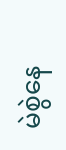မဲစွဲနေ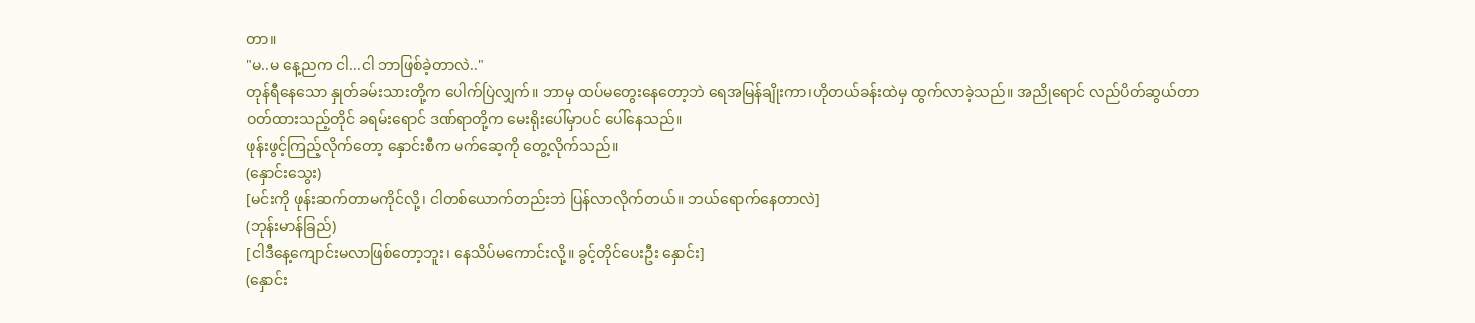တာ။
"မ..မ နေ့ညက ငါ...ငါ ဘာဖြစ်ခဲ့တာလဲ.."
တုန်ရီနေသော နှုတ်ခမ်းသားတို့က ပေါက်ပြဲလျှက်။ ဘာမှ ထပ်မတွေးနေတော့ဘဲ ရေအမြန်ချိုးကာ၊ဟိုတယ်ခန်းထဲမှ ထွက်လာခဲ့သည်။ အညိုရောင် လည်ပိတ်ဆွယ်တာ ဝတ်ထားသည့်တိုင် ခရမ်းရောင် ဒဏ်ရာတို့က မေးရိုးပေါ်မှာပင် ပေါ်နေသည်။
ဖုန်းဖွင့်ကြည့်လိုက်တော့ နှောင်းစီက မက်ဆေ့ကို တွေ့လိုက်သည်။
(နှောင်းသွေး)
[မင်းကို ဖုန်းဆက်တာမကိုင်လို့၊ ငါတစ်ယောက်တည်းဘဲ ပြန်လာလိုက်တယ်။ ဘယ်ရောက်နေတာလဲ]
(ဘုန်းမာန်ခြည်)
[ငါဒီနေ့ကျောင်းမလာဖြစ်တော့ဘူး၊ နေသိပ်မကောင်းလို့။ ခွင့်တိုင်ပေးဦး နှောင်း]
(နှောင်း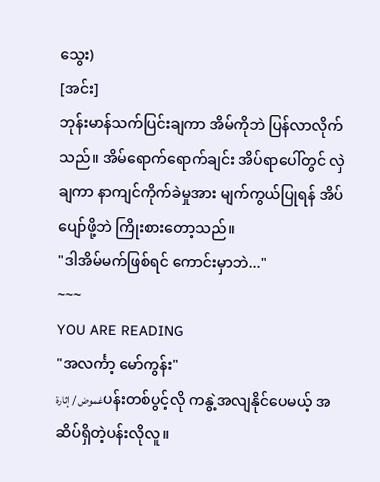သွေး)
[အင်း]
ဘုန်းမာန်သက်ပြင်းချကာ အိမ်ကိုဘဲ ပြန်လာလိုက်သည်။ အိမ်ရောက်ရောက်ချင်း အိပ်ရာပေါ်တွင် လှဲချကာ နာကျင်ကိုက်ခဲမှုအား မျက်ကွယ်ပြုရန် အိပ်ပျော်ဖို့ဘဲ ကြိုးစားတော့သည်။
"ဒါအိမ်မက်ဖြစ်ရင် ကောင်းမှာဘဲ..."
~~~
YOU ARE READING
"အလင်္ကာ့ မော်ကွန်း"
غموض / إثارةပန်းတစ်ပွင့်လို ကနွဲ့အလျနိုင်ပေမယ့် အဆိပ်ရှိတဲ့ပန်းလိုလူ။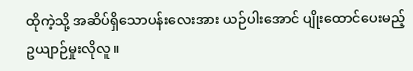ထိုကဲ့သို့ အဆိပ်ရှိသောပန်းလေးအား ယဉ်ပါးအောင် ပျိုးထောင်ပေးမည့် ဥယျာဉ်မှုးလိုလူ။